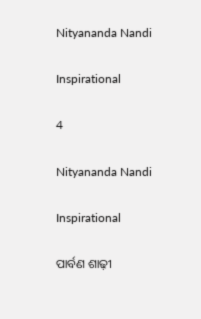Nityananda Nandi

Inspirational

4

Nityananda Nandi

Inspirational

ପାର୍ବଣ ଶାଢ଼ୀ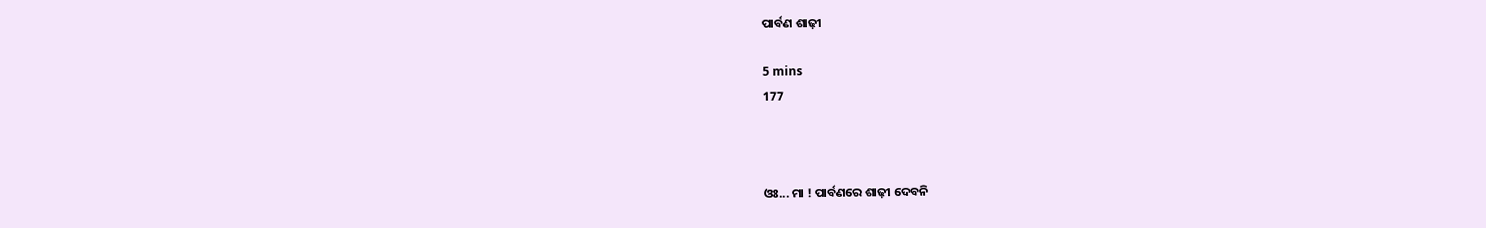ପାର୍ବଣ ଶାଢ଼ୀ

5 mins
177



ଓଃ... ମା ! ପାର୍ବଣରେ ଶାଢ଼ୀ ଦେବନି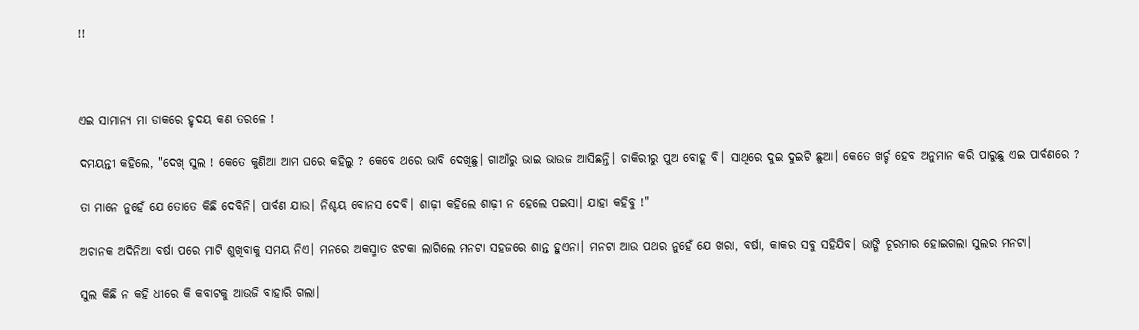!!



ଏଇ ସାମାନ୍ୟ ମା ଡାକରେ ହୃଦୟ କଣ ତରଳେ !

ଦମୟନ୍ତୀ କହିଲେ, "ଦେଖ୍ ସୁଲ ! କେତେ କୁଣିଆ ଆମ ଘରେ କହିଲୁ ? କେବେ ଥରେ ଭାବି ଦେଖିଛୁ। ଗାଆଁରୁ ଭାଇ ଭାଉଜ ଆସିଛନ୍ତି। ଚାକିରୀରୁ ପୁଅ ବୋହୂ ବି। ସାଥିରେ ଦୁଇ ଦୁଇଟି ଛୁଆ। କେତେ ଖର୍ଚ୍ଚ ହେବ ଅନୁମାନ କରି ପାରୁଛୁ ଏଇ ପାର୍ବଣରେ ?

ତା ମାନେ ନୁହେଁ ଯେ ତୋତେ କିଛି ଦେବିନି। ପାର୍ବଣ ଯାଉ। ନିଶ୍ଚୟ ବୋନସ ଦେବି। ଶାଢ଼ୀ କହିଲେ ଶାଢ଼ୀ ନ ହେଲେ ପଇସା। ଯାହା କହିବୁ !"

ଅଚାନକ ଅଦିନିଆ ବର୍ଷା ପରେ ମାଟି ଶୁଖିବାକୁ ସମୟ ନିଏ। ମନରେ ଅକସ୍ମାତ ଝଟକା ଲାଗିଲେ ମନଟା ସହଜରେ ଶାନ୍ତ ହୁଏନା। ମନଟା ଆଉ ପଥର ନୁହେଁ ଯେ ଖରା, ବର୍ଷା, କାକର ସବୁ ସହିଯିବ। ଭାଙ୍ଗି ଚୂରମାର ହୋଇଗଲା ସୁଲର ମନଟା।

ସୁଲ କିଛି ନ କହି ଧୀରେ କି କବାଟକୁ ଆଉଜି ବାହାରି ଗଲା।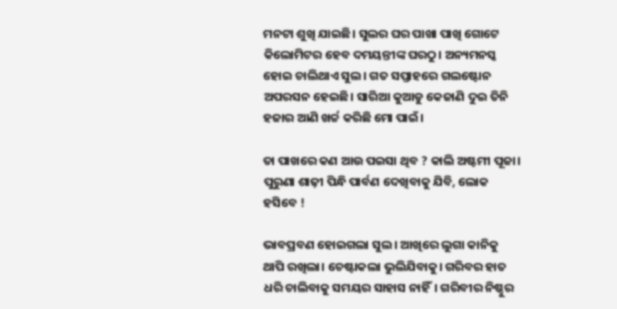ମନଟା ଶୁଖି ଯାଇଛି। ସୁଲର ଘର ପାଖା ପାଖି ଗୋଟେ କିଲୋମିଟର ହେବ ଦମୟନ୍ତୀଙ୍କ ଘରଠୁ। ଅନ୍ୟମନସ୍କ ହୋଇ ଚାଲିଥାଏ ସୁଲ। ଗତ ସପ୍ତାହରେ ଗଲଷ୍ଟୋନ ଅପରସନ ହେଇଛି। ସାରିଆ କୁଆଡୁ କେଜାଣି ଦୁଇ ତିନି ହଜାର ଆଣି ଖର୍ଚ୍ଚ କରିଛି ମୋ ପାଇଁ।

ତା ପାଖରେ କଣ ଆଉ ପଇସା ଥିବ ? କାଲି ଅଷ୍ଟମୀ ପୂଜା। ପୁରୁଣା ଶାଢ଼ୀ ପିନ୍ଧି ପାର୍ବଣ ଦେଖିବାକୁ ଯିବି, ଲୋକ ହସିବେ !

ଭାବପ୍ରବଣ ହୋଇଗଲା ସୁଲ। ଆଖିରେ ଲୁଗା କାନିକୁ ଥାପି ରଖିଲା। ଚେଷ୍ଟାକଲା ଭୁଲିଯିବାକୁ। ଗରିବର ହାତ ଧରି ଚାଲିବାକୁ ସମୟର ସାହାସ ନାହିଁ। ଗରିବୀର ନିଷ୍ଠୁର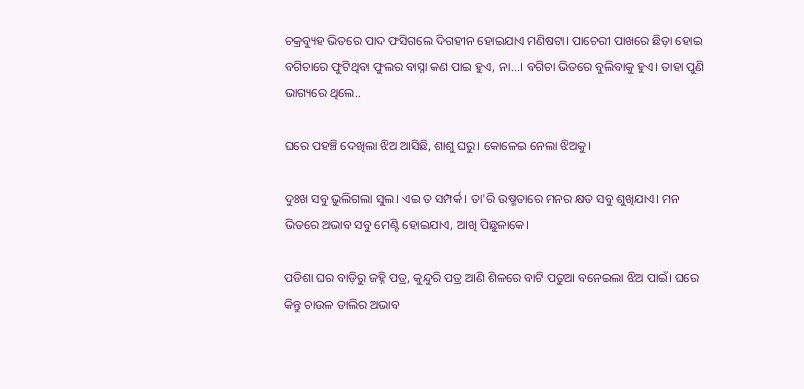ଚକ୍ରବ୍ୟୁହ ଭିତରେ ପାଦ ଫସିଗଲେ ଦିଗହୀନ ହୋଇଯାଏ ମଣିଷଟା। ପାଚେରୀ ପାଖରେ ଛିଡ଼ା ହୋଇ ବଗିଚାରେ ଫୁଟିଥିବା ଫୁଲର ବାସ୍ନା କଣ ପାଇ ହୁଏ, ନା...। ବଗିଚା ଭିତରେ ବୁଲିବାକୁ ହୁଏ। ତାହା ପୁଣି ଭାଗ୍ୟରେ ଥିଲେ..

ଘରେ ପହଞ୍ଚି ଦେଖିଲା ଝିଅ ଆସିଛି, ଶାଶୁ ଘରୁ। କୋଳେଇ ନେଲା ଝିଅକୁ।

ଦୁଃଖ ସବୁ ଭୁଲିଗଲା ସୁଲ। ଏଇ ତ ସମ୍ପର୍କ। ତା'ରି ଉଷ୍ମତାରେ ମନର କ୍ଷତ ସବୁ ଶୁଖିଯାଏ। ମନ ଭିତରେ ଅଭାବ ସବୁ ମେଣ୍ଟି ହୋଇଯାଏ, ଆଖି ପିଛୁଳାକେ।

ପଡିଶା ଘର ବାଡ଼ିରୁ ଜହ୍ନି ପତ୍ର, କୁନ୍ଦୁରି ପତ୍ର ଆଣି ଶିଳରେ ବାଟି ପତୁଆ ବନେଇଲା ଝିଅ ପାଇଁ। ଘରେ କିନ୍ତୁ ଚାଉଳ ଡାଲିର ଅଭାବ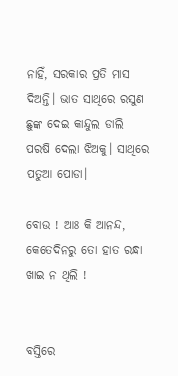ନାହିଁ, ସରକାର ପ୍ରତି ମାସ ଦିଅନ୍ତି। ଭାତ ସାଥିରେ ରସୁଣ ଛୁଙ୍କ ଦେଇ କାନ୍ଦୁଲ ଡାଲି ପରଷି ଦେଲା ଝିଅକୁ। ସାଥିରେ ପତୁଆ ପୋଡା।

ବୋଉ ! ଆଃ କି ଆନନ୍ଦ, କେତେଦିନରୁ ତୋ ହାତ ରନ୍ଧା ଖାଇ ନ ଥିଲି !


ବସ୍ତିରେ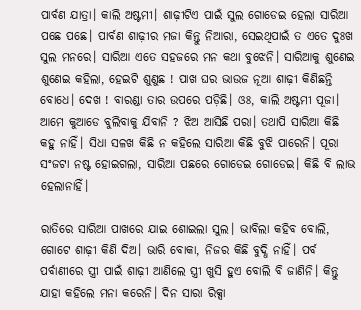ପାର୍ବଣ ଯାତ୍ରା। କାଲି ଅଷ୍ଟମୀ। ଶାଢ଼ୀଟିଏ ପାଇଁ ସୁଲ ଗୋଡେଇ ହେଲା ସାରିଆ ପଛେ ପଛେ। ପାର୍ବଣ ଶାଢ଼ୀର ମଜା କିନ୍ତୁ ନିଆରା, ସେଇଥିପାଇଁ ତ ଏତେ ଦୁଃଖ ସୁଲ ମନରେ। ସାରିଆ ଏତେ ସହଜରେ ମନ କଥା ବୁଝେନି। ସାରିଆକୁ ଶୁଣେଇ ଶୁଣେଇ କହିଲା, ହେଇଟି ଶୁଣୁଛ ! ପାଖ ଘର ଭାଉଜ ନୂଆ ଶାଢ଼ୀ କିଣିଛନ୍ତି ବୋଧେ। ଦେଖ ! ବାରଣ୍ଡା ତାର ଉପରେ ପଡ଼ିଛି। ଓଃ, କାଲି ଅଷ୍ଟମୀ ପୂଜା। ଆମେ କୁଆଡେ ବୁଲିବାକୁ ଯିବାନି ? ଝିଅ ଆସିଛି ପରା। ତଥାପି ସାରିଆ କିଛି କହୁ ନାହିଁ। ସିଧା ସଳଖ କିଛି ନ କହିଲେ ସାରିଆ କିଛି ବୁଝି ପାରେନି। ପୂରା ସଂଜଟା ନଷ୍ଟ ହୋଇଗଲା, ସାରିଆ ପଛରେ ଗୋଡେଇ ଗୋଡେଇ। କିଛି ବି ଲାଭ ହେଲାନାହିଁ।

ରାତିରେ ସାରିଆ ପାଖରେ ଯାଇ ଶୋଇଲା ସୁଲ। ଭାବିଲା କହିବ ବୋଲି, ଗୋଟେ ଶାଢ଼ୀ କିଣି ଦିଅ। ଭାରି ବୋକା, ନିଜର କିଛି ବୁଦ୍ଧି ନାହିଁ। ପର୍ବ ପର୍ବାଣୀରେ ସ୍ତ୍ରୀ ପାଇଁ ଶାଢ଼ୀ ଆଣିଲେ ସ୍ତ୍ରୀ ଖୁସି ହୁଏ ବୋଲି ବି ଜାଣିନି। କିନ୍ତୁ ଯାହା କହିଲେ ମନା କରେନି। ଦିନ ସାରା ରିକ୍ସା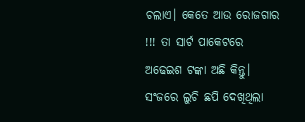ଚଲାଏ। କେତେ ଆଉ ରୋଜଗାର !!! ତା ସାର୍ଟ ପାକେଟରେ ଅଢେଇଶ ଟଙ୍କା ଅଛି କିନ୍ତୁ। ସଂଜରେ ଲୁଚି ଛପି ଦେଖିଥିଲା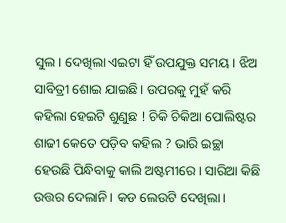ସୁଲ। ଦେଖିଲା ଏଇଟା ହିଁ ଉପଯୁକ୍ତ ସମୟ। ଝିଅ ସାବିତ୍ରୀ ଶୋଇ ଯାଇଛି। ଉପରକୁ ମୁହଁ କରି କହିଲା ହେଇଟି ଶୁଣୁଛ ! ଚିକି ଚିକିଆ ପୋଲିଷ୍ଟର ଶାଢୀ କେତେ ପଡ଼ିବ କହିଲ ? ଭାରି ଇଚ୍ଛା ହେଉଛି ପିନ୍ଧିବାକୁ କାଲି ଅଷ୍ଟମୀରେ। ସାରିଆ କିଛି ଉତ୍ତର ଦେଲାନି। କଡ ଲେଉଟି ଦେଖିଲା।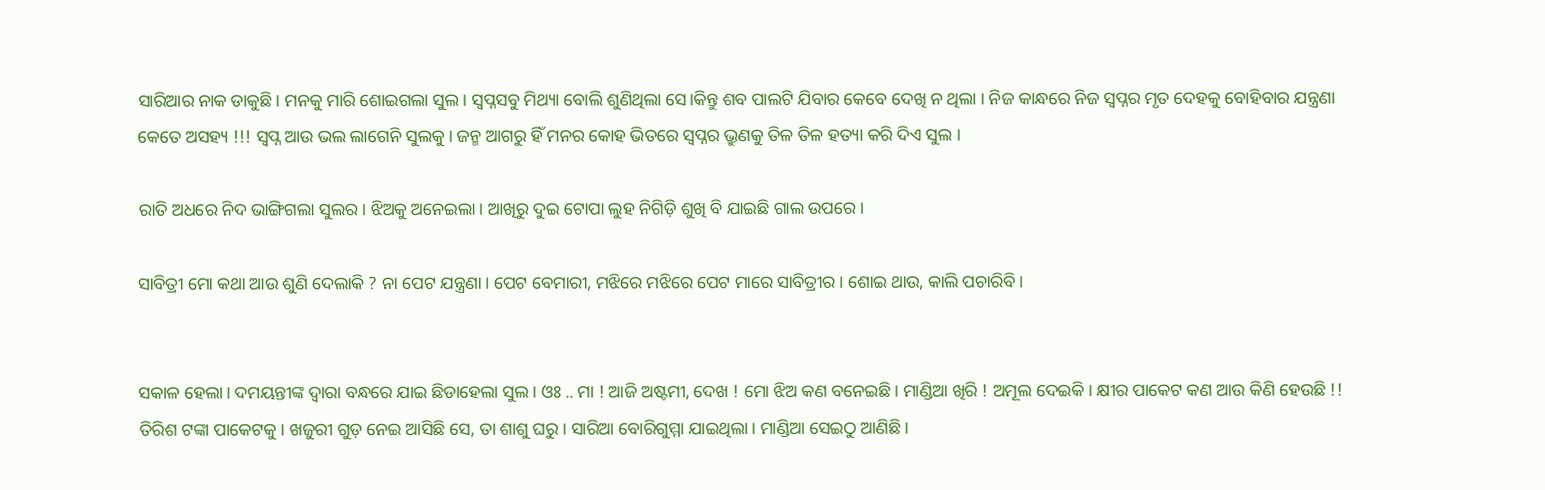ସାରିଆର ନାକ ଡାକୁଛି। ମନକୁ ମାରି ଶୋଇଗଲା ସୁଲ। ସ୍ବପ୍ନସବୁ ମିଥ୍ୟା ବୋଲି ଶୁଣିଥିଲା ସେ।କିନ୍ତୁ ଶବ ପାଲଟି ଯିବାର କେବେ ଦେଖି ନ ଥିଲା । ନିଜ କାନ୍ଧରେ ନିଜ ସ୍ୱପ୍ନର ମୃତ ଦେହକୁ ବୋହିବାର ଯନ୍ତ୍ରଣା କେତେ ଅସହ୍ୟ !!! ସ୍ବପ୍ନ ଆଉ ଭଲ ଲାଗେନି ସୁଲକୁ। ଜନ୍ମ ଆଗରୁ ହିଁ ମନର କୋହ ଭିତରେ ସ୍ୱପ୍ନର ଭ୍ରୁଣକୁ ତିଳ ତିଳ ହତ୍ୟା କରି ଦିଏ ସୁଲ ।

ରାତି ଅଧରେ ନିଦ ଭାଙ୍ଗିଗଲା ସୁଲର। ଝିଅକୁ ଅନେଇଲା। ଆଖିରୁ ଦୁଇ ଟୋପା ଲୁହ ନିଗିଡ଼ି ଶୁଖି ବି ଯାଇଛି ଗାଲ ଉପରେ।

ସାବିତ୍ରୀ ମୋ କଥା ଆଉ ଶୁଣି ଦେଲାକି ? ନା ପେଟ ଯନ୍ତ୍ରଣା। ପେଟ ବେମାରୀ, ମଝିରେ ମଝିରେ ପେଟ ମାରେ ସାବିତ୍ରୀର। ଶୋଇ ଥାଉ, କାଲି ପଚାରିବି।


ସକାଳ ହେଲା। ଦମୟନ୍ତୀଙ୍କ ଦ୍ଵାରା ବନ୍ଧରେ ଯାଇ ଛିଡାହେଲା ସୁଲ। ଓଃ .. ମା ! ଆଜି ଅଷ୍ଟମୀ, ଦେଖ ! ମୋ ଝିଅ କଣ ବନେଇଛି। ମାଣ୍ଡିଆ ଖିରି ! ଅମୂଲ ଦେଇକି। କ୍ଷୀର ପାକେଟ କଣ ଆଉ କିଣି ହେଉଛି !! ତିରିଶ ଟଙ୍କା ପାକେଟକୁ। ଖଜୁରୀ ଗୁଡ଼ ନେଇ ଆସିଛି ସେ, ତା ଶାଶୁ ଘରୁ। ସାରିଆ ବୋରିଗୁମ୍ମା ଯାଇଥିଲା। ମାଣ୍ଡିଆ ସେଇଠୁ ଆଣିଛି।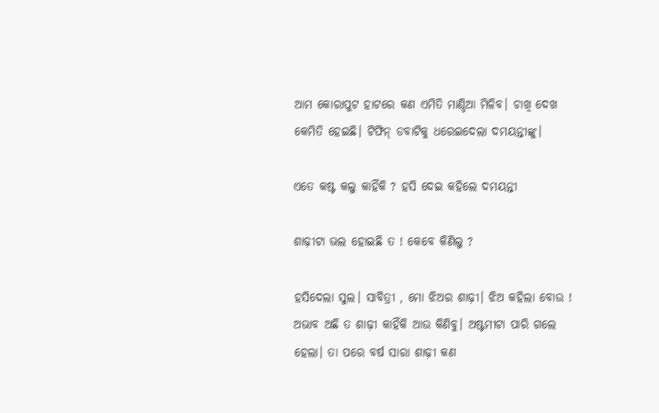ଆମ କୋରାପୁଟ ହାଟରେ କଣ ଏମିତି ମାଣ୍ଡିଆ ମିଳିବ। ଚାଖି ଦେଖ କେମିତି ହେଇଛି। ଟିଫିନ୍ ଡବାଟିକୁ ଧରେଇଦେଲା ଦମୟନ୍ତୀଙ୍କୁ।

ଏତେ କଷ୍ଟ କଲୁ କାହିଁକି ? ହସି ଦେଇ କହିଲେ ଦମୟନ୍ତୀ

ଶାଢ଼ୀଟା ଭଲ ହୋଇଛି ତ ! କେବେ କିଣିଲୁ ?

ହସିଦେଲା ସୁଲ। ସାବିତ୍ରୀ , ମୋ ଝିଅର ଶାଢ଼ୀ। ଝିଅ କହିଲା ବୋଉ ! ଅଭାବ ଅଛି ତ ଶାଢ଼ୀ କାହିଁକି ଆଉ କିଣିବୁ। ଅଷ୍ଟମୀଟା ପାରି ଗଲେ ହେଲା। ତା ପରେ ବର୍ଷ ସାରା ଶାଢ଼ୀ କଣ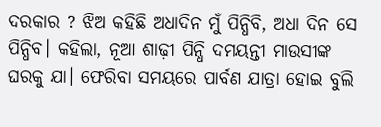ଦରକାର ? ଝିଅ କହିଛି ଅଧାଦିନ ମୁଁ ପିନ୍ଧିବି, ଅଧା ଦିନ ସେ ପିନ୍ଧିବ। କହିଲା, ନୂଆ ଶାଢ଼ୀ ପିନ୍ଧି ଦମୟନ୍ତୀ ମାଉସୀଙ୍କ ଘରକୁ ଯା। ଫେରିବା ସମୟରେ ପାର୍ବଣ ଯାତ୍ରା ହୋଇ ବୁଲି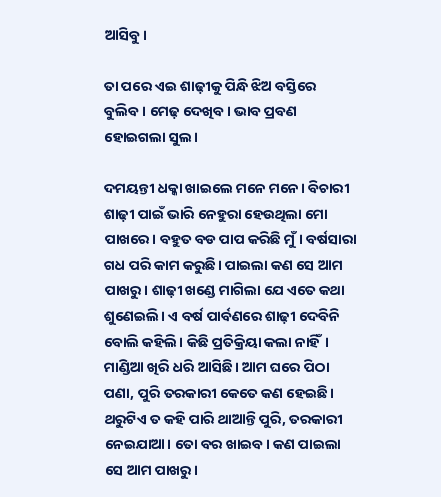ଆସିବୁ।

ତା ପରେ ଏଇ ଶାଢ଼ୀକୁ ପିନ୍ଧି ଝିଅ ବସ୍ତିରେ ବୁଲିବ। ମେଢ଼ ଦେଖିବ। ଭାବ ପ୍ରବଣ ହୋଇଗଲା ସୁଲ।

ଦମୟନ୍ତୀ ଧକ୍କା ଖାଇଲେ ମନେ ମନେ। ବିଚାରୀ ଶାଢ଼ୀ ପାଇଁ ଭାରି ନେହୁରା ହେଉଥିଲା ମୋ ପାଖରେ। ବହୁତ ବଡ ପାପ କରିଛି ମୁଁ। ବର୍ଷସାରା ଗଧ ପରି କାମ କରୁଛି। ପାଇଲା କଣ ସେ ଆମ ପାଖରୁ। ଶାଢ଼ୀ ଖଣ୍ଡେ ମାଗିଲା ଯେ ଏତେ କଥା ଶୁଣେଇଲି। ଏ ବର୍ଷ ପାର୍ବଣରେ ଶାଢ଼ୀ ଦେବିନି ବୋଲି କହିଲି। କିଛି ପ୍ରତିକ୍ରିୟା କଲା ନାହିଁ। ମାଣ୍ଡିଆ ଖିରି ଧରି ଆସିଛି। ଆମ ଘରେ ପିଠା ପଣା, ପୁରି ତରକାରୀ କେତେ କଣ ହେଇଛି। ଥରୁଟିଏ ତ କହି ପାରି ଥାଆନ୍ତି ପୁରି, ତରକାରୀ ନେଇଯାଆ। ତୋ ବର ଖାଇବ। କଣ ପାଇଲା ସେ ଆମ ପାଖରୁ।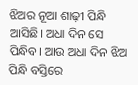ଝିଅର ନୂଆ ଶାଢ଼ୀ ପିନ୍ଧି ଆସିଛି। ଅଧା ଦିନ ସେ ପିନ୍ଧିବ। ଆଉ ଅଧା ଦିନ ଝିଅ ପିନ୍ଧି ବସ୍ତିରେ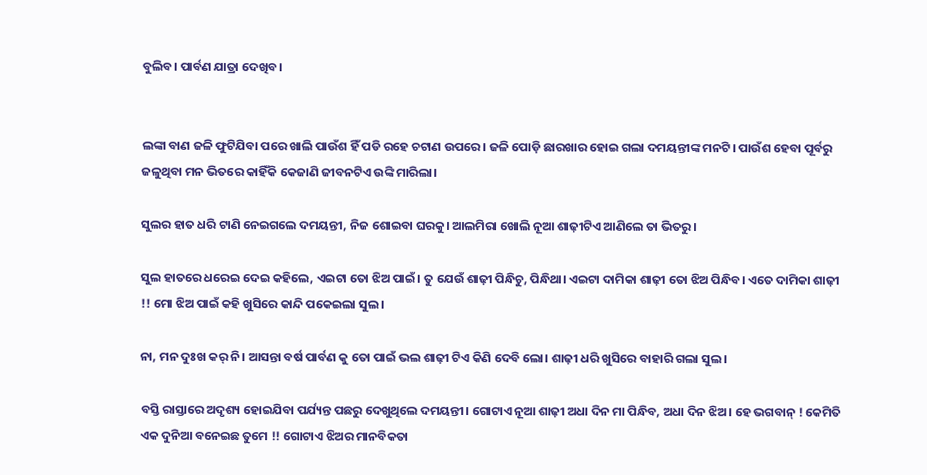ବୁଲିବ। ପାର୍ବଣ ଯାତ୍ରା ଦେଖିବ।


ଲଙ୍କା ବାଣ ଜଳି ଫୁଟିଯିବା ପରେ ଖାଲି ପାଉଁଶ ହିଁ ପଡି ରହେ ଚଟାଣ ଉପରେ। ଜଳି ପୋଡ଼ି ଛାରଖାର ହୋଇ ଗଲା ଦମୟନ୍ତୀଙ୍କ ମନଟି। ପାଉଁଶ ହେବା ପୂର୍ବରୁ ଜଳୁଥିବା ମନ ଭିତରେ କାହିଁକି କେଜାଣି ଜୀବନଟିଏ ଉଙ୍କି ମାରିଲା।

ସୁଲର ହାତ ଧରି ଟାଣି ନେଇଗଲେ ଦମୟନ୍ତୀ, ନିଜ ଶୋଇବା ଘରକୁ। ଆଲମିରା ଖୋଲି ନୂଆ ଶାଢ଼ୀଟିଏ ଆଣିଲେ ତା ଭିତରୁ।

ସୁଲ ହାତରେ ଧରେଇ ଦେଇ କହିଲେ, ଏଇଟା ତୋ ଝିଅ ପାଇଁ। ତୁ ଯେଉଁ ଶାଢ଼ୀ ପିନ୍ଧିଚୁ, ପିନ୍ଧିଥା। ଏଇଟା ଦାମିକା ଶାଢ଼ୀ ତୋ ଝିଅ ପିନ୍ଧିବ। ଏତେ ଦାମିକା ଶାଢ଼ୀ !! ମୋ ଝିଅ ପାଇଁ କହି ଖୁସିରେ କାନ୍ଦି ପକେଇଲା ସୁଲ।

ନା, ମନ ଦୁଃଖ କର୍ ନି। ଆସନ୍ତା ବର୍ଷ ପାର୍ବଣ କୁ ତୋ ପାଇଁ ଭଲ ଶାଢ଼ୀ ଟିଏ କିଣି ଦେବି ଲୋ। ଶାଢ଼ୀ ଧରି ଖୁସିରେ ବାହାରି ଗଲା ସୁଲ।

ବସ୍ତି ରାସ୍ତାରେ ଅଦୃଶ୍ୟ ହୋଇଯିବା ପର୍ଯ୍ୟନ୍ତ ପଛରୁ ଦେଖୁଥିଲେ ଦମୟନ୍ତୀ। ଗୋଟାଏ ନୂଆ ଶାଢ଼ୀ ଅଧା ଦିନ ମା ପିନ୍ଧିବ, ଅଧା ଦିନ ଝିଅ। ହେ ଭଗବାନ୍ ! କେମିତି ଏକ ଦୁନିଆ ବନେଇଛ ତୁମେ !! ଗୋଟାଏ ଝିଅର ମାନବିକତା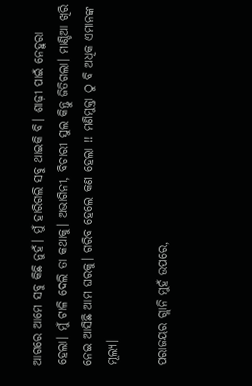ଆଗରେ ଆମେ ସବୁ କିଛି ନୁହଁ। ମୁଁ ହାରିଗଲି ସବୁ ଥାଇକି ବି। ଶାଢ଼ୀ ପାଇଁ ନେହୁରା ହେଲା। ମୁଁ ଟାଳି ଦେଲି ତା କଥାକୁ। ଅଭାଗିନୀ, ବିଚାରୀ ସୁଲ କିନ୍ତୁ ଜିତିଗଲା। ମାଣ୍ଡିଆ ଖିରି ନେଇ ଆସିଛି ଆମ ଘରକୁ। ଗରିବ ହେଲେ କଣ ହେଲା !! ମଣିମୁକ୍ତା ଠୁ ବି ଅଧିକ ଏମାନଙ୍କ ମୂଲ୍ୟ।

ପରାଜୟର ଗ୍ଲାନି ମୁହଁ ଉପରେ,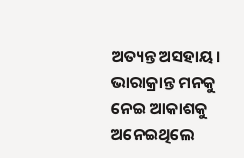ଅତ୍ୟନ୍ତ ଅସହାୟ। ଭାରାକ୍ରାନ୍ତ ମନକୁ ନେଇ ଆକାଶକୁ ଅନେଇଥିଲେ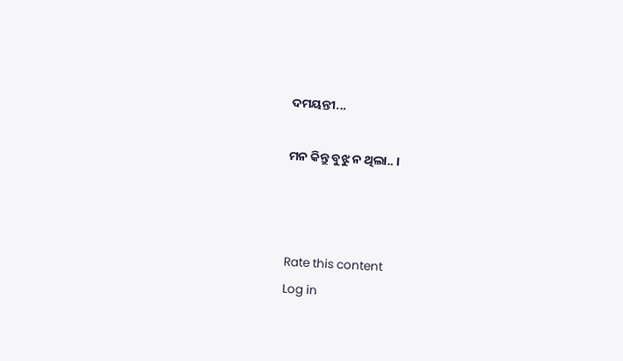ଦମୟନ୍ତୀ...

ମନ କିନ୍ତୁ ବୁଝୁ ନ ଥିଲା.. ।



Rate this content
Log in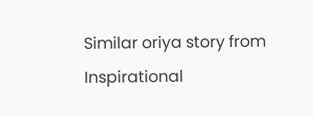Similar oriya story from Inspirational